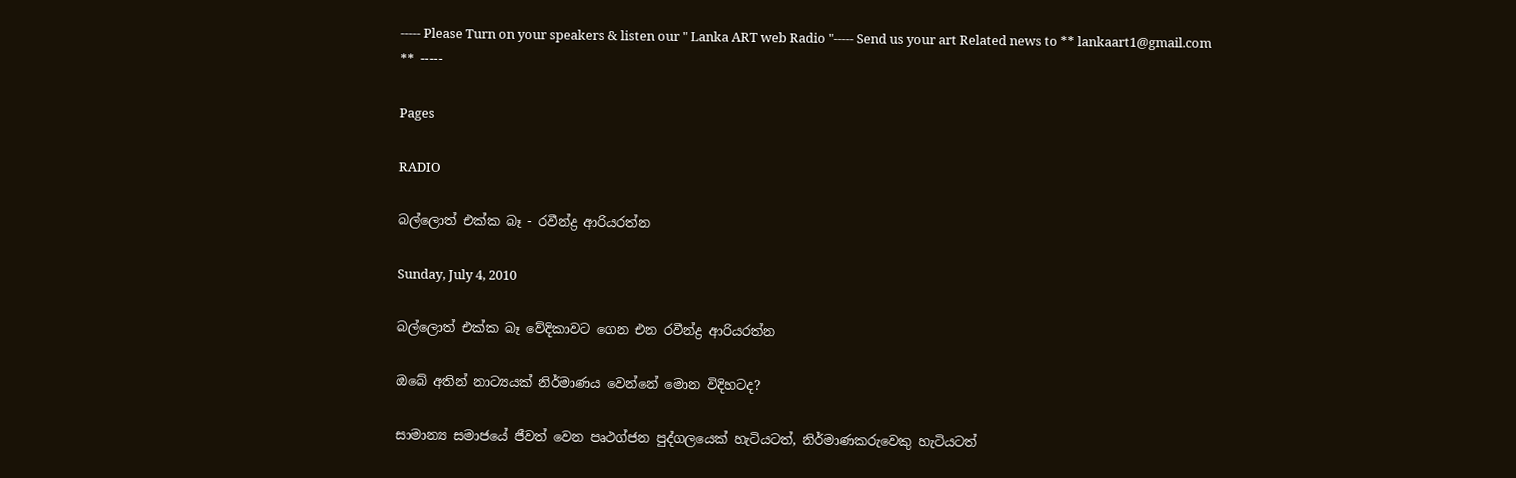----- Please Turn on your speakers & listen our " Lanka ART web Radio "----- Send us your art Related news to ** lankaart1@gmail.com ** -----

Pages

RADIO

බල්ලොත් එක්ක බෑ - රවීන්ද්‍ර ආරියරත්න

Sunday, July 4, 2010

බල්ලොත් එක්ක බෑ වේදිකාවට ගෙන එන රවීන්ද්‍ර ආරියරත්න

ඔබේ අතින් නාට්‍යයක් නිර්මාණය වෙන්නේ මොන විදිහටද?

සාමාන්‍ය සමාජයේ ජීවත් වෙන පෘථග්ජන පුද්ගලයෙක් හැටියටත්, නිර්මාණකරුවෙකු හැටියටත්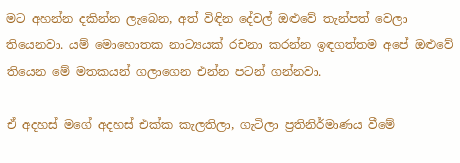මට අහන්න දකින්න ලැබෙන, අත් විඳින දේවල් ඔළුවේ තැන්පත් වෙලා තියෙනවා. යම් මොහොතක නාට්‍යයක් රචනා කරන්න ඉඳගත්තම අපේ ඔළුවේ තියෙන මේ මතකයන් ගලාගෙන එන්න පටන් ගන්නවා.

ඒ අදහස් මගේ අදහස් එක්ක කැලතිලා, ගැටිලා ප්‍රතිනිර්මාණය වීමේ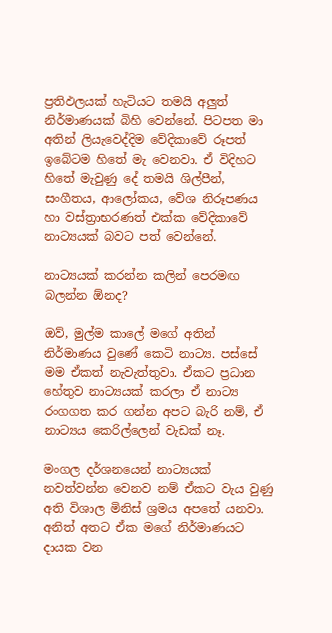ප්‍රතිඵලයක් හැටියට තමයි අලුත් නිර්මාණයක් බිහි වෙන්නේ. පිටපත මා අතින් ලියැවෙද්දිම වේදිකාවේ රූපත් ඉබේටම හිතේ මැ වෙනවා. ඒ විදිහට හිතේ මැවුණු දේ තමයි ශිල්පීන්, සංගීතය, ආලෝකය, වේශ නිරූපණය හා වස්ත්‍රාභරණත් එක්ක වේදිකාවේ නාට්‍යයක් බවට පත් වෙන්නේ.

නාට්‍යයක් කරන්න කලින් පෙරමඟ බලන්න ඕනද?

ඔව්, මුල්ම කාලේ මගේ අතින් නිර්මාණය වුණේ කෙටි නාට්‍ය. පස්සේ මම ඒකත් නැවැත්තුවා. ඒකට ප්‍රධාන හේතුව නාට්‍යයක් කරලා ඒ නාට්‍ය රංගගත කර ගන්න අපට බැරි නම්, ඒ නාට්‍යය කෙරිල්ලෙන් වැඩක් නෑ.

මංගල දර්ශනයෙන් නාට්‍යයක් නවත්වන්න වෙනව නම් ඒකට වැය වුණු අති විශාල මිනිස් ශ්‍රමය අපතේ යනවා. අනිත් අතට ඒක මගේ නිර්මාණයට දායක වන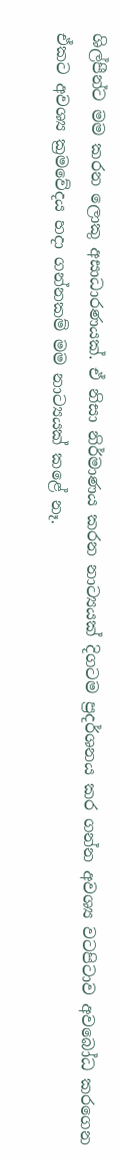ශිල්පීන්ට මම කරන ලොකු අසාධාරණයක්. ඒ නිසා නිර්මාණය කරන නාට්‍යයක් දිගටම ප්‍රදර්ශනය කර ගන්න අවශ්‍ය වටපිටාව අවබෝධ කරගෙන ඒකට අවශ්‍ය ක්‍රමවේදය හදා ගන්නකම් මම නාට්‍යයක් කළේ නෑ.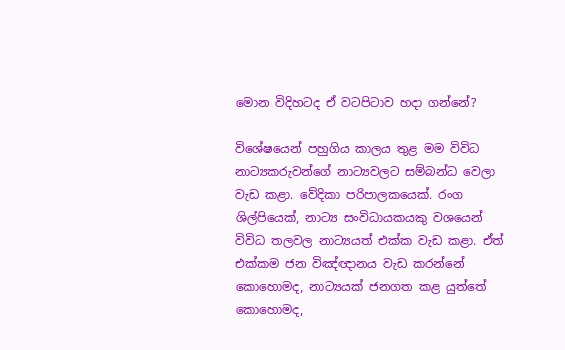මොන විදිහටද ඒ වටපිටාව හදා ගන්නේ?

විශේෂයෙන් පහුගිය කාලය තුළ මම විවිධ නාට්‍යකරුවන්ගේ නාට්‍යවලට සම්බන්ධ වෙලා වැඩ කළා. වේදිකා පරිපාලකයෙක්. රංග ශිල්පියෙක්, නාට්‍ය සංවිධායකයකු වශයෙන් විවිධ තලවල නාට්‍යයත් එක්ක වැඩ කළා. ඒත් එක්කම ජන විඤ්ඥානය වැඩ කරන්නේ කොහොමද, නාට්‍යයක් ජනගත කළ යුත්තේ කොහොමද,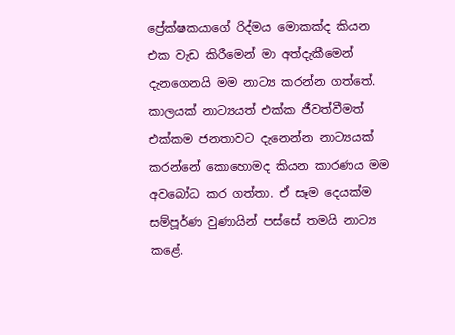ප්‍රේක්ෂකයාගේ රිද්මය මොකක්ද කියන එක වැඩ කිරීමෙන් මා අත්දැකීමෙන් දැනගෙනයි මම නාට්‍ය කරන්න ගත්තේ. කාලයක් නාට්‍යයත් එක්ක ජීවත්වීමත් එක්කම ජනතාවට දැනෙන්න නාට්‍යයක් කරන්නේ කොහොමද කියන කාරණය මම අවබෝධ කර ගත්තා. ඒ සෑම දෙයක්ම සම්පූර්ණ වුණායින් පස්සේ තමයි නාට්‍ය කළේ.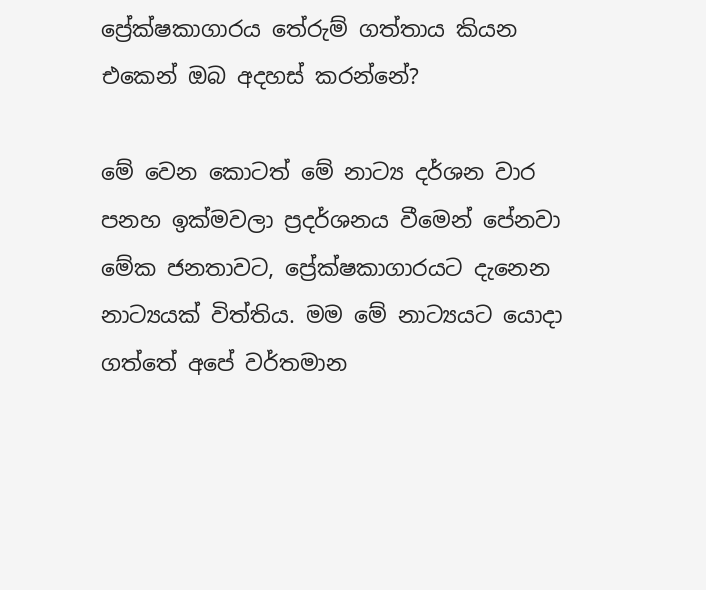ප්‍රේක්ෂකාගාරය තේරුම් ගත්තාය කියන එකෙන් ඔබ අදහස් කරන්නේ?

මේ වෙන කොටත් මේ නාට්‍ය දර්ශන වාර පනහ ඉක්මවලා ප්‍රදර්ශනය වීමෙන් පේනවා මේක ජනතාවට, ප්‍රේක්ෂකාගාරයට දැනෙන නාට්‍යයක් විත්තිය. මම මේ නාට්‍යයට යොදා ගත්තේ අපේ වර්තමාන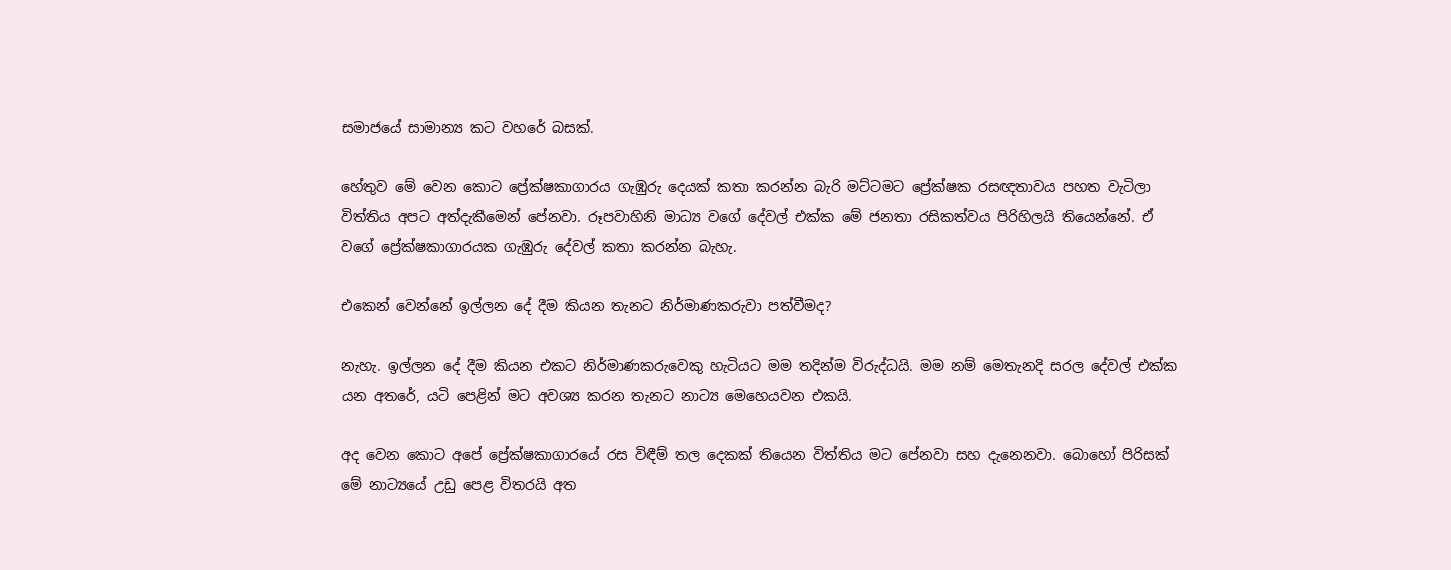සමාජයේ සාමාන්‍ය කට වහරේ බසක්.

හේතුව මේ වෙන කොට ප්‍රේක්ෂකාගාරය ගැඹුරු දෙයක් කතා කරන්න බැරි මට්ටමට ප්‍රේක්ෂක රසඥතාවය පහත වැටිලා විත්තිය අපට අත්දැකීමෙන් පේනවා. රූපවාහිනි මාධ්‍ය වගේ දේවල් එක්ක මේ ජනතා රසිකත්වය පිරිහිලයි තියෙන්නේ. ඒ වගේ ප්‍රේක්ෂකාගාරයක ගැඹුරු දේවල් කතා කරන්න බැහැ.

එකෙන් වෙන්නේ ඉල්ලන දේ දීම කියන තැනට නිර්මාණකරුවා පත්වීමද?

නැහැ. ඉල්ලන දේ දීම කියන එකට නිර්මාණකරුවෙකු හැටියට මම තදින්ම විරුද්ධයි. මම නම් මෙතැනදි සරල දේවල් එක්ක යන අතරේ, යටි පෙළින් මට අවශ්‍ය කරන තැනට නාට්‍ය මෙහෙයවන එකයි.

අද වෙන කොට අපේ ප්‍රේක්ෂකාගාරයේ රස විඳීම් තල දෙකක් තියෙන විත්තිය මට පේනවා සහ දැනෙනවා. බොහෝ පිරිසක් මේ නාට්‍යයේ උඩු පෙළ විතරයි අත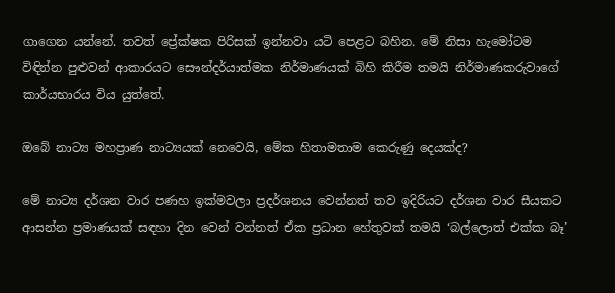ගාගෙන යන්නේ. තවත් ප්‍රේක්ෂක පිරිසක් ඉන්නවා යටි පෙළට බහින. මේ නිසා හැමෝටම විඳින්න පුළුවන් ආකාරයට සෞන්දර්යාත්මක නිර්මාණයක් බිහි කිරීම තමයි නිර්මාණකරුවාගේ කාර්යභාරය විය යුත්තේ.

ඔබේ නාට්‍ය මහප්‍රාණ නාට්‍යයක් නෙවෙයි, මේක හිතාමතාම කෙරුණු දෙයක්ද?

මේ නාට්‍ය දර්ශන වාර පණහ ඉක්මවලා ප්‍රදර්ශනය වෙන්නත් තව ඉදිරියට දර්ශන වාර සීයකට ආසන්න ප්‍රමාණයක් සඳහා දින වෙන් වන්නත් ඒක ප්‍රධාන හේතුවක් තමයි ‘බල්ලොත් එක්ක බෑ’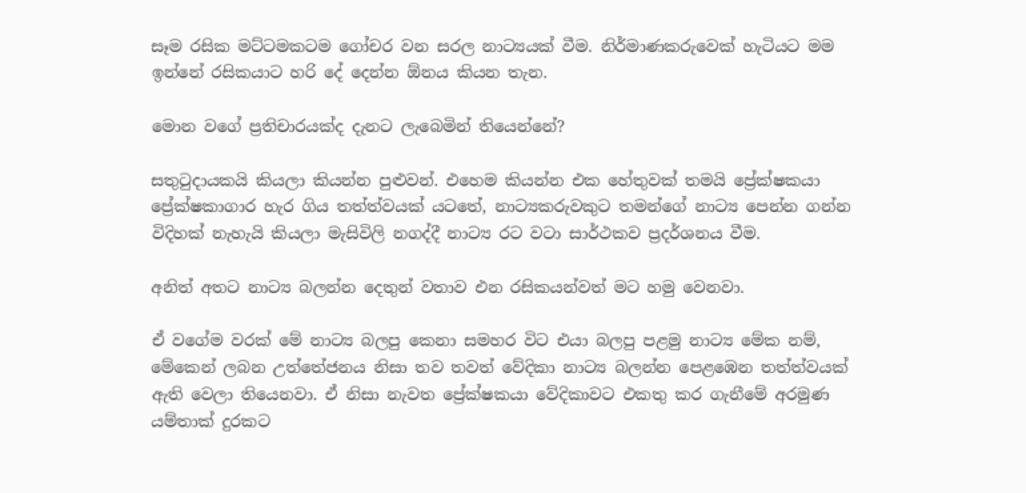සෑම රසික මට්ටමකටම ගෝචර වන සරල නාට්‍යයක් වීම. නිර්මාණකරුවෙක් හැටියට මම ඉන්නේ රසිකයාට හරි දේ දෙන්න ඕනය කියන තැන.

මොන වගේ ප්‍රතිචාරයක්ද දැනට ලැබෙමින් තියෙන්නේ?

සතුටුදායකයි කියලා කියන්න පුළුවන්. එහෙම කියන්න එක හේතුවක් තමයි ප්‍රේක්ෂකයා ප්‍රේක්ෂකාගාර හැර ගිය තත්ත්වයක් යටතේ, නාට්‍යකරුවකුට තමන්ගේ නාට්‍ය පෙන්න ගන්න විදිහක් නැහැයි කියලා මැසිවිලි නගද්දී නාට්‍ය රට වටා සාර්ථකව ප්‍රදර්ශනය වීම.

අනිත් අතට නාට්‍ය බලන්න දෙතුන් වතාව එන රසිකයන්වත් මට හමු වෙනවා.

ඒ වගේම වරක් මේ නාට්‍ය බලපු කෙනා සමහර විට එයා බලපු පළමු නාට්‍ය මේක නම්, මේකෙන් ලබන උත්තේජනය නිසා තව තවත් වේදිකා නාට්‍ය බලන්න පෙළඹෙන තත්ත්වයක් ඇති වෙලා තියෙනවා. ඒ නිසා නැවත ප්‍රේක්ෂකයා වේදිකාවට එකතු කර ගැනීමේ අරමුණ යම්තාක් දුරකට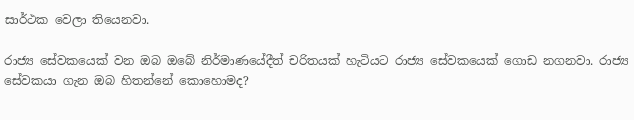සාර්ථක වෙලා තියෙනවා.

රාජ්‍ය සේවකයෙක් වන ඔබ ඔබේ නිර්මාණයේදීත් චරිතයක් හැටියට රාජ්‍ය සේවකයෙක් ගොඩ නගනවා. රාජ්‍ය සේවකයා ගැන ඔබ හිතන්නේ කොහොමද?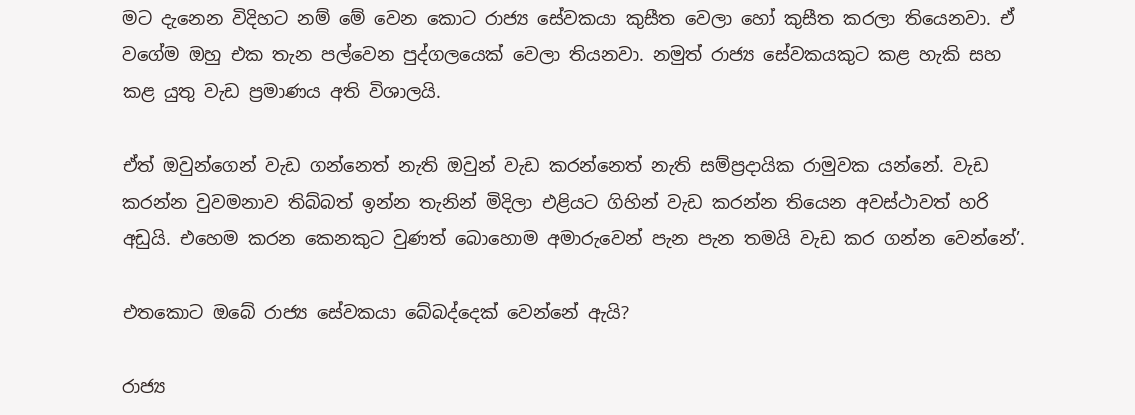මට දැනෙන විදිහට නම් මේ වෙන කොට රාජ්‍ය සේවකයා කුසීත වෙලා හෝ කුසීත කරලා තියෙනවා. ඒ වගේම ඔහු එක තැන පල්වෙන පුද්ගලයෙක් වෙලා තියනවා. නමුත් රාජ්‍ය සේවකයකුට කළ හැකි සහ කළ යුතු වැඩ ප්‍රමාණය අති විශාලයි.

ඒත් ඔවුන්ගෙන් වැඩ ගන්නෙත් නැති ඔවුන් වැඩ කරන්නෙත් නැති සම්ප්‍රදායික රාමුවක යන්නේ. වැඩ කරන්න වුවමනාව තිබ්බත් ඉන්න තැනින් මිදිලා එළියට ගිහින් වැඩ කරන්න තියෙන අවස්ථාවත් හරි අඩුයි. එහෙම කරන කෙනකුට වුණත් බොහොම අමාරුවෙන් පැන පැන තමයි වැඩ කර ගන්න වෙන්නේ’.

එතකොට ඔබේ රාජ්‍ය සේවකයා බේබද්දෙක් වෙන්නේ ඇයි?

රාජ්‍ය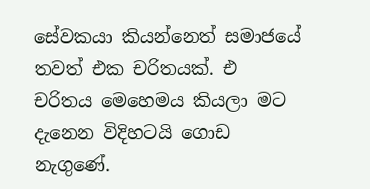සේවකයා කියන්නෙත් සමාජයේ තවත් එක චරිතයක්. එ චරිතය මෙහෙමය කියලා මට දැනෙන විදිහටයි ගොඩ නැගුණේ.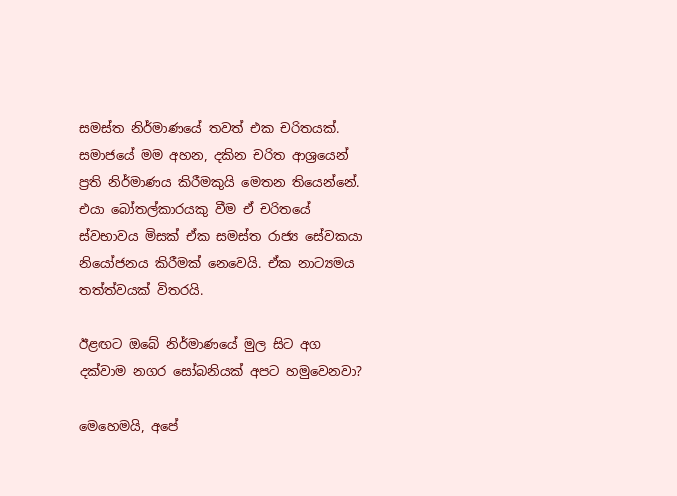සමස්ත නිර්මාණයේ තවත් එක චරිතයක්. සමාජයේ මම අහන, දකින චරිත ආශ්‍රයෙන් ප්‍රති නිර්මාණය කිරීමකුයි මෙතන තියෙන්නේ. එයා බෝතල්කාරයකු වීම ඒ චරිතයේ ස්වභාවය මිසක් ඒක සමස්ත රාජ්‍ය සේවකයා නියෝජනය කිරීමක් නෙවෙයි. ඒක නාට්‍යමය තත්ත්වයක් විතරයි.

ඊළඟට ඔබේ නිර්මාණයේ මුල සිට අග දක්වාම නගර සෝබනියක් අපට හමුවෙනවා?

මෙහෙමයි, අපේ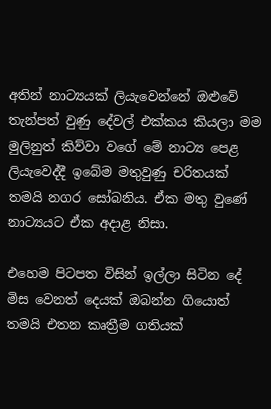අතින් නාට්‍යයක් ලියැවෙන්නේ ඔළුවේ තැන්පත් වුණු දේවල් එක්කය කියලා මම මුලිනුත් කිව්වා වගේ මේ නාට්‍ය පෙළ ලියැවෙද්දී ඉබේම මතුවුණු චරිතයක් තමයි නගර සෝබනිය. ඒක මතු වුණේ නාට්‍යයට ඒක අදාළ නිසා.

එහෙම පිටපත විසින් ඉල්ලා සිටින දේ මිස වෙනත් දෙයක් ඔබන්න ගියොත් තමයි එතන කෘත්‍රීම ගතියක්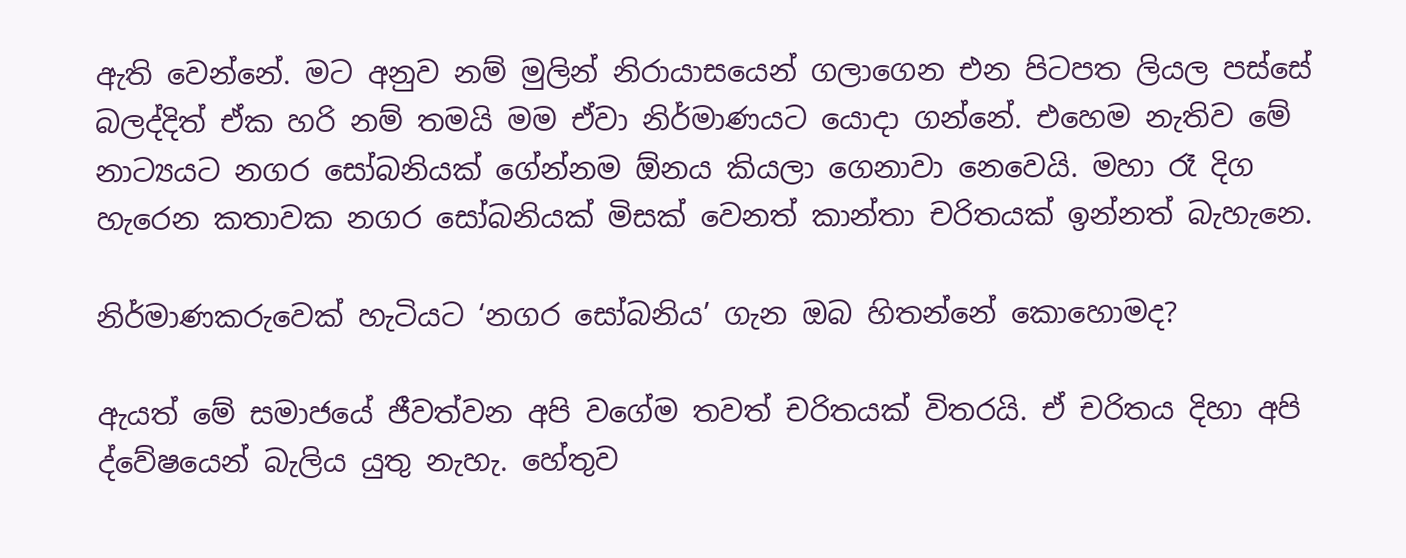ඇති වෙන්නේ. මට අනුව නම් මුලින් නිරායාසයෙන් ගලාගෙන එන පිටපත ලියල පස්සේ බලද්දිත් ඒක හරි නම් තමයි මම ඒවා නිර්මාණයට යොදා ගන්නේ. එහෙම නැතිව මේ නාට්‍යයට නගර සෝබනියක් ගේන්නම ඕනය කියලා ගෙනාවා නෙවෙයි. මහා රෑ දිග හැරෙන කතාවක නගර සෝබනියක් මිසක් වෙනත් කාන්තා චරිතයක් ඉන්නත් බැහැනෙ.

නිර්මාණකරුවෙක් හැටියට ‘නගර සෝබනිය’ ගැන ඔබ හිතන්නේ කොහොමද?

ඇයත් මේ සමාජයේ ජීවත්වන අපි වගේම තවත් චරිතයක් විතරයි. ඒ චරිතය දිහා අපි ද්වේෂයෙන් බැලිය යුතු නැහැ. හේතුව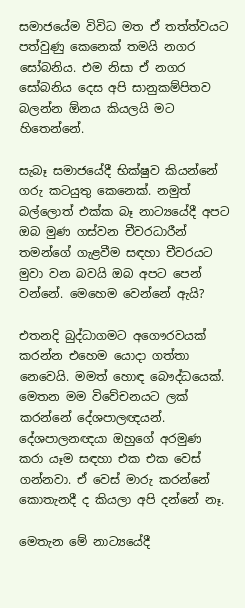සමාජයේම විවිධ මත ඒ තත්ත්වයට පත්වුණු කෙනෙක් තමයි නගර සෝබනිය. එම නිසා ඒ නගර සෝබනිය දෙස අපි සානුකම්පිතව බලන්න ඕනය කියලයි මට හිතෙන්නේ.

සැබෑ සමාජයේදී භික්ෂුව කියන්නේ ගරු කටයුතු කෙනෙක්. නමුත් බල්ලොත් එක්ක බෑ නාට්‍යයේදී අපට ඔබ මුණ ගස්වන චීවරධාරීන් තමන්ගේ ගැළවීම සඳහා චීවරයට මුවා වන බවයි ඔබ අපට පෙන් වන්නේ. මෙහෙම වෙන්නේ ඇයි?

එතනදි බුද්ධාගමට අගෞරවයක් කරන්න එහෙම යොදා ගත්තා නෙවෙයි. මමත් හොඳ බෞද්ධයෙක්. මෙතන මම විවේචනයට ලක් කරන්නේ දේශපාලඥයන්. දේශපාලනඥයා ඔහුගේ අරමුණ කරා යෑම සඳහා එක එක වෙස් ගන්නවා. ඒ වෙස් මාරු කරන්නේ කොතැනදී ද කියලා අපි දන්නේ නෑ.

මෙතැන මේ නාට්‍යයේදී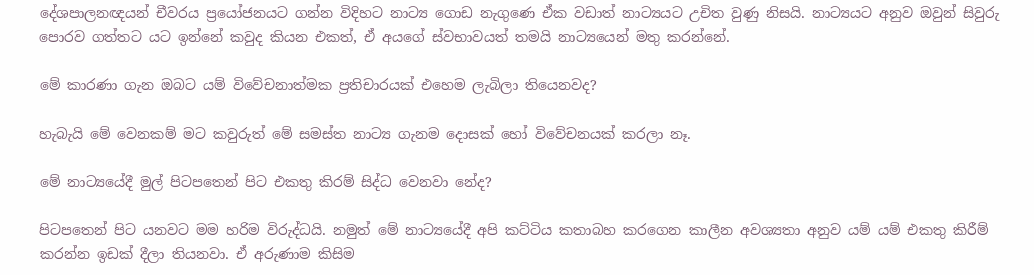දේශපාලනඥයන් චීවරය ප්‍රයෝජනයට ගන්න විදිහට නාට්‍ය ගොඩ නැගුණෙ ඒක වඩාත් නාට්‍යයට උචිත වුණු නිසයි. නාට්‍යයට අනුව ඔවුන් සිවුරු පොරව ගත්තට යට ඉන්නේ කවුද කියන එකත්, ඒ අයගේ ස්වභාවයත් තමයි නාට්‍යයෙන් මතු කරන්නේ.

මේ කාරණා ගැන ඔබට යම් විවේචනාත්මක ප්‍රතිචාරයක් එහෙම ලැබිලා තියෙනවද?

හැබැයි මේ වෙනකම් මට කවුරුත් මේ සමස්ත නාට්‍ය ගැනම දොසක් හෝ විවේචනයක් කරලා නෑ.

මේ නාට්‍යයේදී මුල් පිටපතෙන් පිට එකතු කිරම් සිද්ධ වෙනවා නේද?

පිටපතෙන් පිට යනවට මම හරිම විරුද්ධයි. නමුත් මේ නාට්‍යයේදී අපි කට්ටිය කතාබහ කරගෙන කාලීන අවශ්‍යතා අනුව යම් යම් එකතු කිරීම් කරන්න ඉඩක් දීලා තියනවා. ඒ අරුණාම කිසිම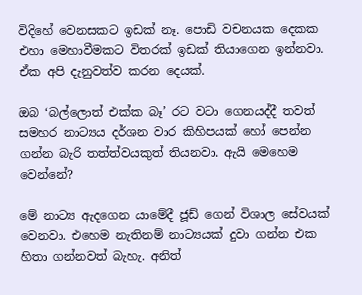විදිහේ වෙනසකට ඉඩක් නෑ. පොඩි වචනයක දෙකක එහා මෙහාවීමකට විතරක් ඉඩක් තියාගෙන ඉන්නවා. ඒක අපි දැනුවත්ව කරන දෙයක්.

ඔබ ‘බල්ලොත් එක්ක බෑ’ රට වටා ගෙනයද්දී තවත් සමහර නාට්‍යය දර්ශන වාර කිහිපයක් හෝ පෙන්න ගන්න බැරි තත්ත්වයකුත් තියනවා. ඇයි මෙහෙම වෙන්නේ?

මේ නාට්‍ය ඇදගෙන යාමේදී ජූඩ් ගෙන් විශාල සේවයක් වෙනවා. එහෙම නැතිනම් නාට්‍යයක් දුවා ගන්න එක හිතා ගන්නවත් බැහැ. අනිත්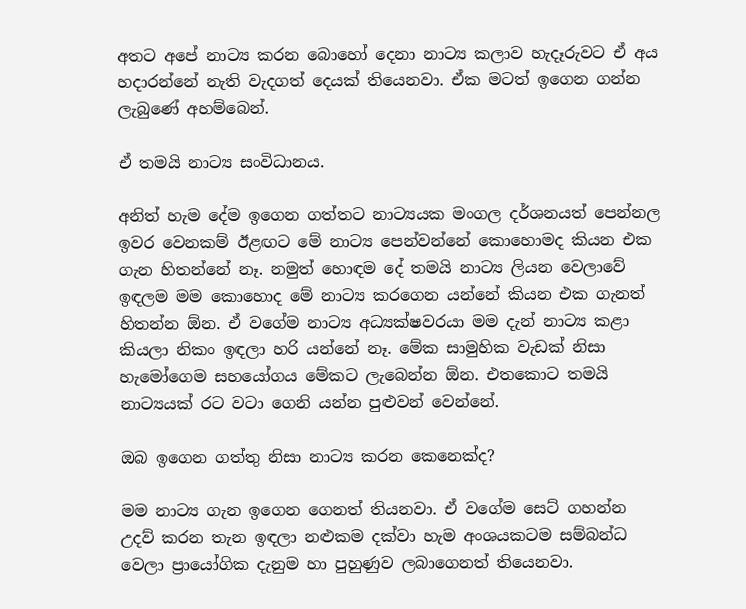අතට අපේ නාට්‍ය කරන බොහෝ දෙනා නාට්‍ය කලාව හැදෑරුවට ඒ අය හදාරන්නේ නැති වැදගත් දෙයක් තියෙනවා. ඒක මටත් ඉගෙන ගන්න ලැබුණේ අහම්බෙන්.

ඒ තමයි නාට්‍ය සංවිධානය.

අනිත් හැම දේම ඉගෙන ගත්තට නාට්‍යයක මංගල දර්ශනයත් පෙන්නල ඉවර වෙනකම් ඊළඟට මේ නාට්‍ය පෙන්වන්නේ කොහොමද කියන එක ගැන හිතන්නේ නෑ. නමුත් හොඳම දේ තමයි නාට්‍ය ලියන වෙලාවේ ඉඳලම මම කොහොද මේ නාට්‍ය කරගෙන යන්නේ කියන එක ගැනත් හිතන්න ඕන. ඒ වගේම නාට්‍ය අධ්‍යක්ෂවරයා මම දැන් නාට්‍ය කළා කියලා නිකං ඉඳලා හරි යන්නේ නෑ. මේක සාමුහික වැඩක් නිසා හැමෝගෙම සහයෝගය මේකට ලැබෙන්න ඕන. එතකොට තමයි නාට්‍යයක් රට වටා ගෙනි යන්න පුළුවන් වෙන්නේ.

ඔබ ඉගෙන ගත්තු නිසා නාට්‍ය කරන කෙනෙක්ද?

මම නාට්‍ය ගැන ඉගෙන ගෙනත් තියනවා. ඒ වගේම සෙට් ගහන්න උදව් කරන තැන ඉඳලා නළුකම දක්වා හැම අංශයකටම සම්බන්ධ වෙලා ප්‍රායෝගික දැනුම හා පුහුණුව ලබාගෙනත් තියෙනවා.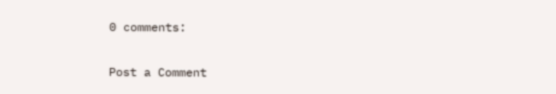0 comments:

Post a Comment